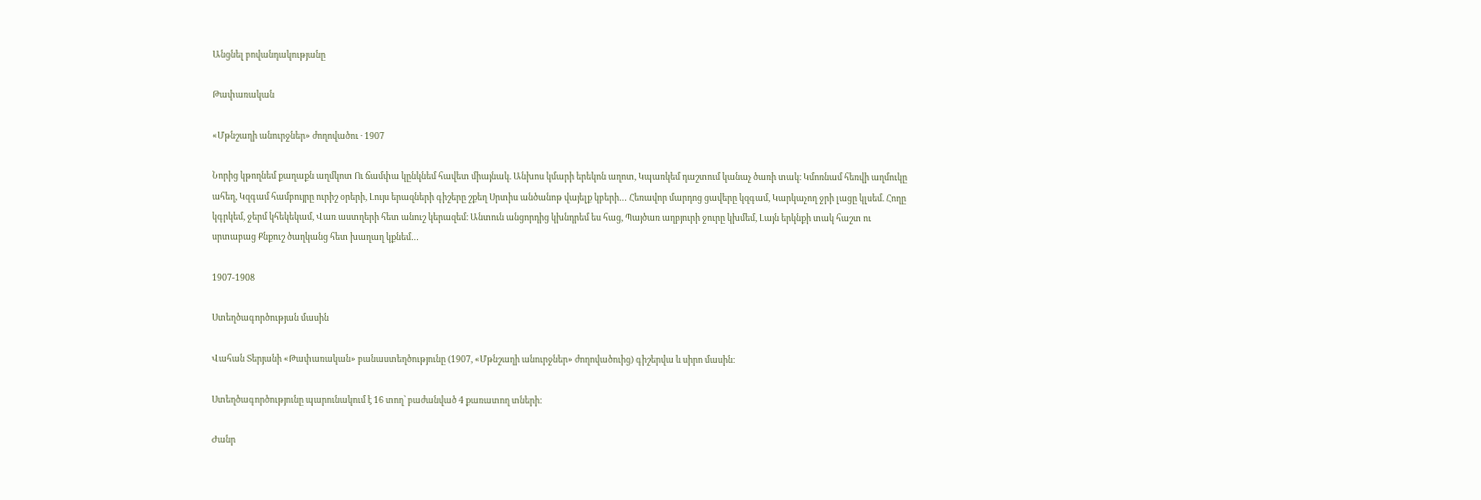Անցնել բովանդակությանը

Թափառական

«Մթնշաղի անուրջներ» ժողովածու · 1907

Նորից կթողնեմ քաղաքն աղմկոտ Ու ճամփա կընկնեմ հավետ միայնակ. Անխոս կմարի երեկոն աղոտ, Կպառկեմ դաշտում կանաչ ծառի տակ։ Կմոռնամ հեռվի աղմուկը ահեղ, Կզգամ համբույրը ուրիշ օրերի, Լույս երազների գիշերը շքեղ Սրտիս անծանոթ վայելք կբերի… Հեռավոր մարդոց ցավերը կզգամ, Կարկաչող ջրի լացը կլսեմ. Հողը կգրկեմ, ջերմ կհեկեկամ, Վառ աստղերի հետ անուշ կերազեմ։ Անտուն անցորդից կխնդրեմ ես հաց, Պայծառ աղբյուրի ջուրը կխմեմ, Լայն երկնքի տակ հաշտ ու սրտաբաց Քնքուշ ծաղկանց հետ խաղաղ կքնեմ…

1907-1908

Ստեղծագործության մասին

Վահան Տերյանի «Թափառական» բանաստեղծությունը (1907, «Մթնշաղի անուրջներ» ժողովածուից) գիշերվա և սիրո մասին։

Ստեղծագործությունը պարունակում է 16 տող՝ բաժանված 4 քառատող տների։

Ժանր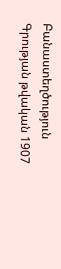Բանաստեղծություն
Գրության թվական 1907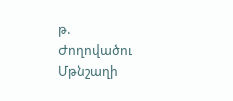թ.
Ժողովածու Մթնշաղի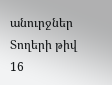անուրջներ
Տողերի թիվ 16